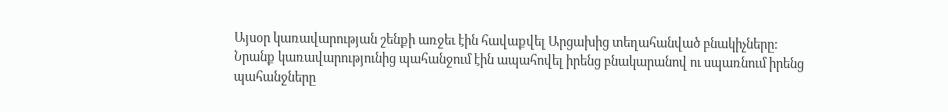Այսօր կառավարության շենքի առջեւ էին հավաքվել Արցախից տեղահանված բնակիչները: Նրանք կառավարությունից պահանջում էին ապահովել իրենց բնակարանով ու սպառնում իրենց պահանջները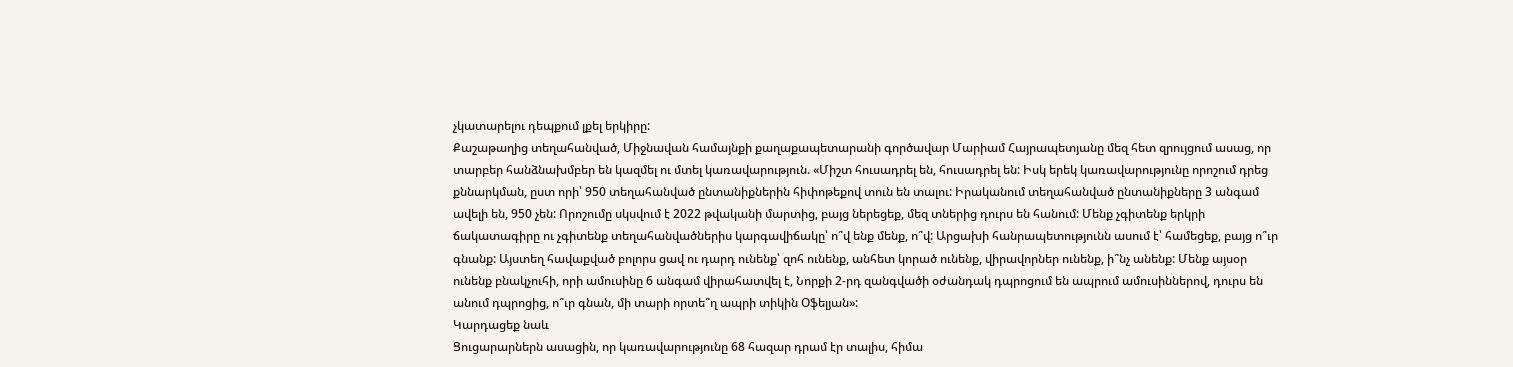չկատարելու դեպքում լքել երկիրը:
Քաշաթաղից տեղահանված, Միջնավան համայնքի քաղաքապետարանի գործավար Մարիամ Հայրապետյանը մեզ հետ զրույցում ասաց, որ տարբեր հանձնախմբեր են կազմել ու մտել կառավարություն. «Միշտ հուսադրել են, հուսադրել են: Իսկ երեկ կառավարությունը որոշում դրեց քննարկման, ըստ որի՝ 950 տեղահանված ընտանիքներին հիփոթեքով տուն են տալու: Իրականում տեղահանված ընտանիքները 3 անգամ ավելի են, 950 չեն: Որոշումը սկսվում է 2022 թվականի մարտից, բայց ներեցեք, մեզ տներից դուրս են հանում: Մենք չգիտենք երկրի ճակատագիրը ու չգիտենք տեղահանվածներիս կարգավիճակը՝ ո՞վ ենք մենք, ո՞վ: Արցախի հանրապետությունն ասում է՝ համեցեք, բայց ո՞ւր գնանք: Այստեղ հավաքված բոլորս ցավ ու դարդ ունենք՝ զոհ ունենք, անհետ կորած ունենք, վիրավորներ ունենք, ի՞նչ անենք: Մենք այսօր ունենք բնակչուհի, որի ամուսինը 6 անգամ վիրահատվել է, Նորքի 2-րդ զանգվածի օժանդակ դպրոցում են ապրում ամուսիններով, դուրս են անում դպրոցից, ո՞ւր գնան, մի տարի որտե՞ղ ապրի տիկին Օֆելյան»:
Կարդացեք նաև
Ցուցարարներն ասացին, որ կառավարությունը 68 հազար դրամ էր տալիս, հիմա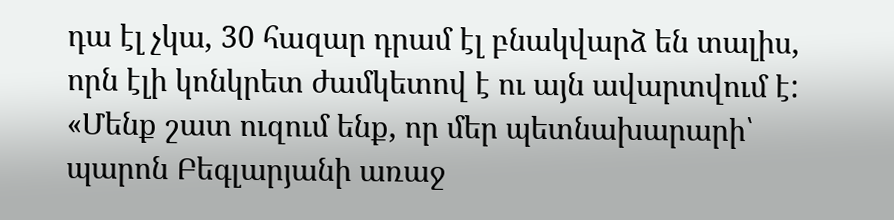դա էլ չկա, 30 հազար դրամ էլ բնակվարձ են տալիս, որն էլի կոնկրետ ժամկետով է ու այն ավարտվում է:
«Մենք շատ ուզում ենք, որ մեր պետնախարարի՝ պարոն Բեգլարյանի առաջ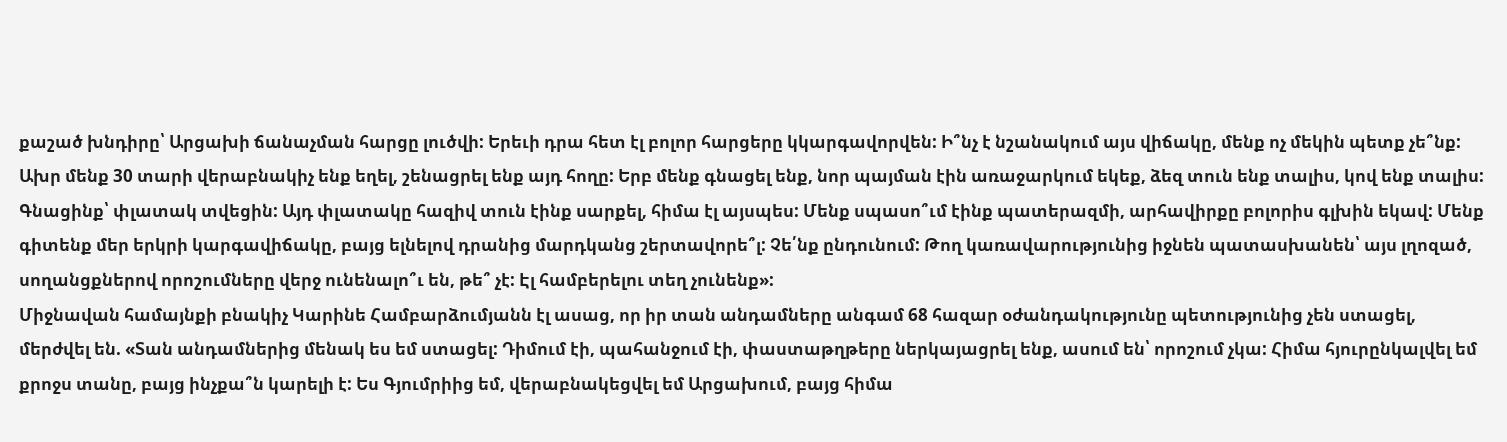քաշած խնդիրը՝ Արցախի ճանաչման հարցը լուծվի: Երեւի դրա հետ էլ բոլոր հարցերը կկարգավորվեն: Ի՞նչ է նշանակում այս վիճակը, մենք ոչ մեկին պետք չե՞նք: Ախր մենք 30 տարի վերաբնակիչ ենք եղել, շենացրել ենք այդ հողը: Երբ մենք գնացել ենք, նոր պայման էին առաջարկում եկեք, ձեզ տուն ենք տալիս, կով ենք տալիս: Գնացինք՝ փլատակ տվեցին: Այդ փլատակը հազիվ տուն էինք սարքել, հիմա էլ այսպես: Մենք սպասո՞ւմ էինք պատերազմի, արհավիրքը բոլորիս գլխին եկավ: Մենք գիտենք մեր երկրի կարգավիճակը, բայց ելնելով դրանից մարդկանց շերտավորե՞լ: Չե՛նք ընդունում: Թող կառավարությունից իջնեն պատասխանեն՝ այս լղոզած, սողանցքներով որոշումները վերջ ունենալո՞ւ են, թե՞ չէ: Էլ համբերելու տեղ չունենք»:
Միջնավան համայնքի բնակիչ Կարինե Համբարձումյանն էլ ասաց, որ իր տան անդամները անգամ 68 հազար օժանդակությունը պետությունից չեն ստացել, մերժվել են. «Տան անդամներից մենակ ես եմ ստացել: Դիմում էի, պահանջում էի, փաստաթղթերը ներկայացրել ենք, ասում են՝ որոշում չկա: Հիմա հյուրընկալվել եմ քրոջս տանը, բայց ինչքա՞ն կարելի է: Ես Գյումրիից եմ, վերաբնակեցվել եմ Արցախում, բայց հիմա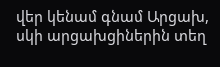վեր կենամ գնամ Արցախ, սկի արցախցիներին տեղ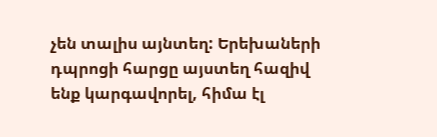չեն տալիս այնտեղ: Երեխաների դպրոցի հարցը այստեղ հազիվ ենք կարգավորել, հիմա էլ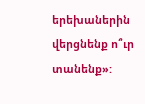երեխաներին վերցնենք ո՞ւր տանենք»: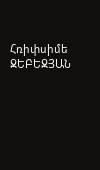Հռիփսիմե ՋԵԲԵՋՅԱՆ